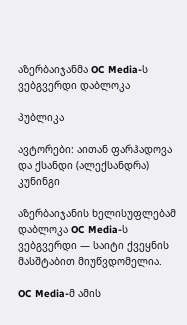აზერბაიჯანმა OC Media-ს ვებგვერდი დაბლოკა

პუბლიკა

ავტორები: აითან ფარჰადოვა და ქსანდი (ალექსანდრა) კუნინგი

აზერბაიჯანის ხელისუფლებამ დაბლოკა OC Media-ს ვებგვერდი — საიტი ქვეყნის მასშტაბით მიუწვდომელია.

OC Media-მ ამის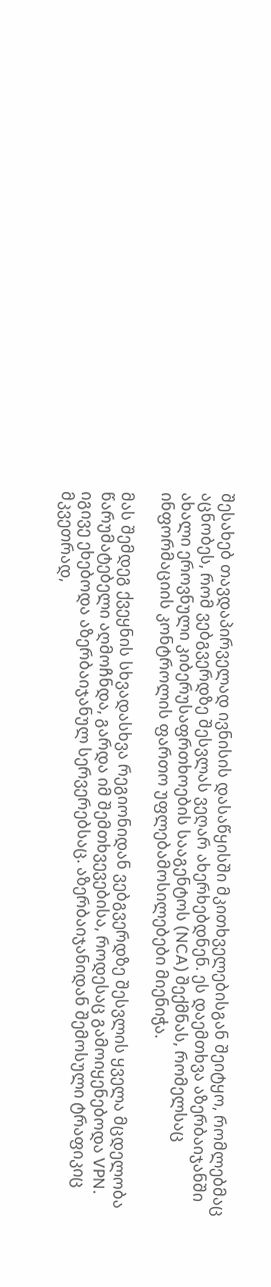შესახებ თავდაპირველად ივნისის დასაწყისში მკითხველებისგან შეიტყო, რომლებმაც აცნობეს, რომ ვებგვერდზე შესვლას ვეღარ ახერხებდნენ. ეს დაემთხვა აზერბაიჯანში ახალი ეროვნული კიბერუსაფრთხოების სააგენტოს (NCA) შექმნას, რომელსაც ინფორმაციის კონტროლის ფართო უფლებამოსილებები მიენიჭა.

მას შემდეგ ქვეყნის სხვადასხვა რეგიონიდან ვებგვერდზე შესვლის ყველა მცდელობა წარუმატებელი აღმოჩნდა, გარდა იმ შემთხვევებისა, როდესაც გამოიყენებოდა VPN. იგივე ეხებოდა აზერბაიჯანულ სერვერებსაც. აზერბაიჯანიდან შემოსული ტრაფიკიც მკვეთრად,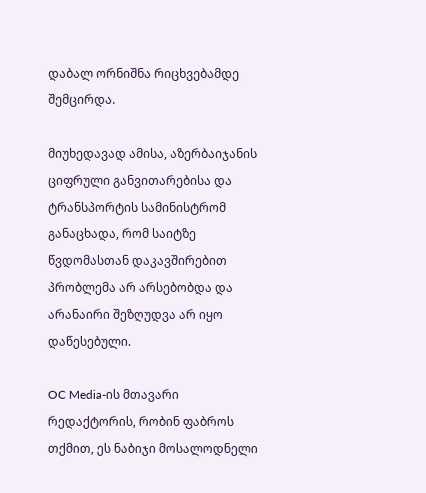დაბალ ორნიშნა რიცხვებამდე შემცირდა.

მიუხედავად ამისა, აზერბაიჯანის ციფრული განვითარებისა და ტრანსპორტის სამინისტრომ განაცხადა, რომ საიტზე წვდომასთან დაკავშირებით პრობლემა არ არსებობდა და არანაირი შეზღუდვა არ იყო დაწესებული.

OC Media-ის მთავარი რედაქტორის, რობინ ფაბროს თქმით, ეს ნაბიჯი მოსალოდნელი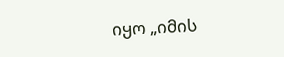იყო „იმის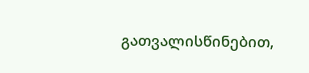გათვალისწინებით,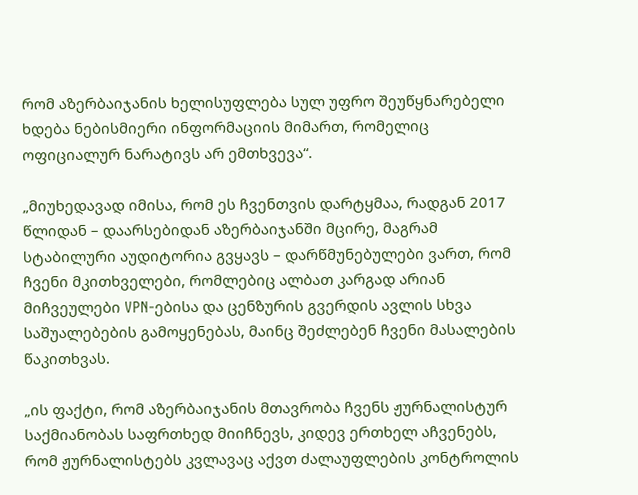რომ აზერბაიჯანის ხელისუფლება სულ უფრო შეუწყნარებელი ხდება ნებისმიერი ინფორმაციის მიმართ, რომელიც ოფიციალურ ნარატივს არ ემთხვევა“.

„მიუხედავად იმისა, რომ ეს ჩვენთვის დარტყმაა, რადგან 2017 წლიდან – დაარსებიდან აზერბაიჯანში მცირე, მაგრამ სტაბილური აუდიტორია გვყავს – დარწმუნებულები ვართ, რომ ჩვენი მკითხველები, რომლებიც ალბათ კარგად არიან მიჩვეულები VPN-ებისა და ცენზურის გვერდის ავლის სხვა საშუალებების გამოყენებას, მაინც შეძლებენ ჩვენი მასალების წაკითხვას.

„ის ფაქტი, რომ აზერბაიჯანის მთავრობა ჩვენს ჟურნალისტურ საქმიანობას საფრთხედ მიიჩნევს, კიდევ ერთხელ აჩვენებს, რომ ჟურნალისტებს კვლავაც აქვთ ძალაუფლების კონტროლის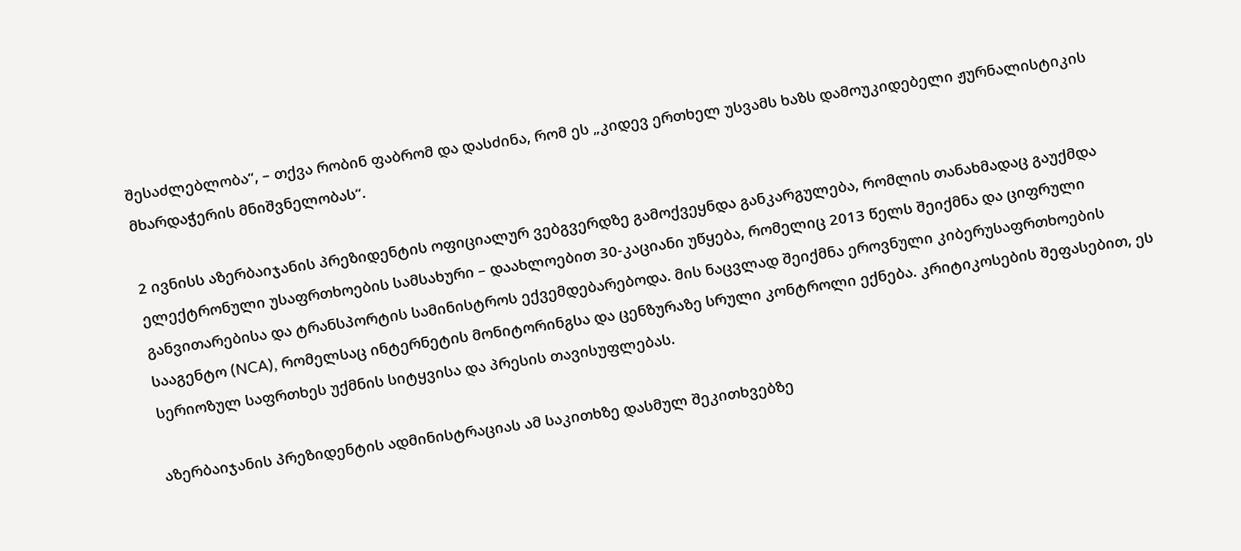შესაძლებლობა“, – თქვა რობინ ფაბრომ და დასძინა, რომ ეს „კიდევ ერთხელ უსვამს ხაზს დამოუკიდებელი ჟურნალისტიკის მხარდაჭერის მნიშვნელობას“.

2 ივნისს აზერბაიჯანის პრეზიდენტის ოფიციალურ ვებგვერდზე გამოქვეყნდა განკარგულება, რომლის თანახმადაც გაუქმდა ელექტრონული უსაფრთხოების სამსახური – დაახლოებით 30-კაციანი უწყება, რომელიც 2013 წელს შეიქმნა და ციფრული განვითარებისა და ტრანსპორტის სამინისტროს ექვემდებარებოდა. მის ნაცვლად შეიქმნა ეროვნული კიბერუსაფრთხოების სააგენტო (NCA), რომელსაც ინტერნეტის მონიტორინგსა და ცენზურაზე სრული კონტროლი ექნება. კრიტიკოსების შეფასებით, ეს სერიოზულ საფრთხეს უქმნის სიტყვისა და პრესის თავისუფლებას.

აზერბაიჯანის პრეზიდენტის ადმინისტრაციას ამ საკითხზე დასმულ შეკითხვებზე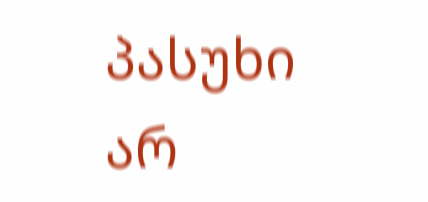პასუხი არ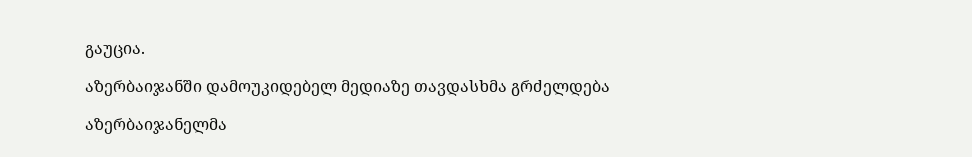გაუცია.

აზერბაიჯანში დამოუკიდებელ მედიაზე თავდასხმა გრძელდება

აზერბაიჯანელმა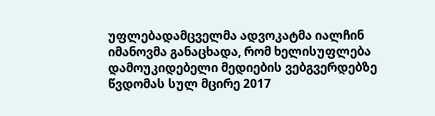უფლებადამცველმა ადვოკატმა იალჩინ იმანოვმა განაცხადა, რომ ხელისუფლება დამოუკიდებელი მედიების ვებგვერდებზე წვდომას სულ მცირე 2017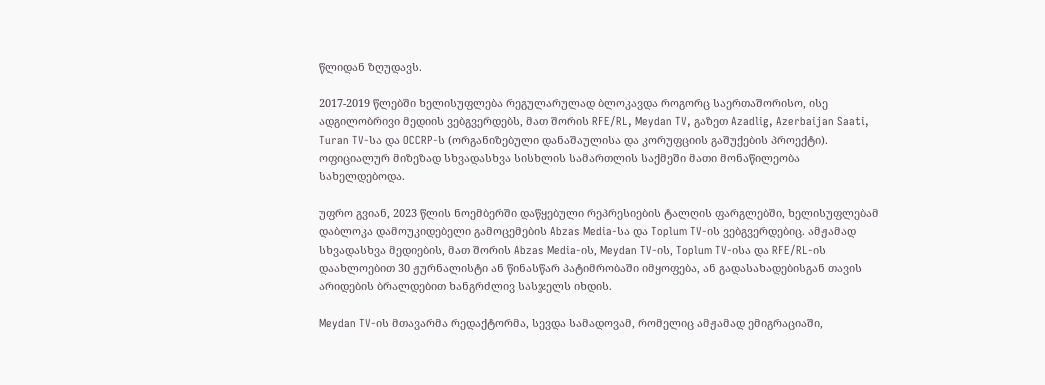წლიდან ზღუდავს.

2017-2019 წლებში ხელისუფლება რეგულარულად ბლოკავდა როგორც საერთაშორისო, ისე ადგილობრივი მედიის ვებგვერდებს, მათ შორის RFE/RL, Meydan TV, გაზეთ Azadlig, Azerbaijan Saati, Turan TV-სა და OCCRP-ს (ორგანიზებული დანაშაულისა და კორუფციის გაშუქების პროექტი). ოფიციალურ მიზეზად სხვადასხვა სისხლის სამართლის საქმეში მათი მონაწილეობა სახელდებოდა.

უფრო გვიან, 2023 წლის ნოემბერში დაწყებული რეპრესიების ტალღის ფარგლებში, ხელისუფლებამ დაბლოკა დამოუკიდებელი გამოცემების Abzas Media-სა და Toplum TV-ის ვებგვერდებიც. ამჟამად სხვადასხვა მედიების, მათ შორის Abzas Media-ის, Meydan TV-ის, Toplum TV-ისა და RFE/RL-ის დაახლოებით 30 ჟურნალისტი ან წინასწარ პატიმრობაში იმყოფება, ან გადასახადებისგან თავის არიდების ბრალდებით ხანგრძლივ სასჯელს იხდის.

Meydan TV-ის მთავარმა რედაქტორმა, სევდა სამადოვამ, რომელიც ამჟამად ემიგრაციაში,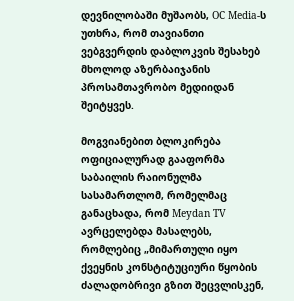დევნილობაში მუშაობს, OC Media-ს უთხრა, რომ თავიანთი ვებგვერდის დაბლოკვის შესახებ მხოლოდ აზერბაიჯანის პროსამთავრობო მედიიდან შეიტყვეს.

მოგვიანებით ბლოკირება ოფიციალურად გააფორმა საბაილის რაიონულმა სასამართლომ, რომელმაც განაცხადა, რომ Meydan TV ავრცელებდა მასალებს, რომლებიც „მიმართული იყო ქვეყნის კონსტიტუციური წყობის ძალადობრივი გზით შეცვლისკენ,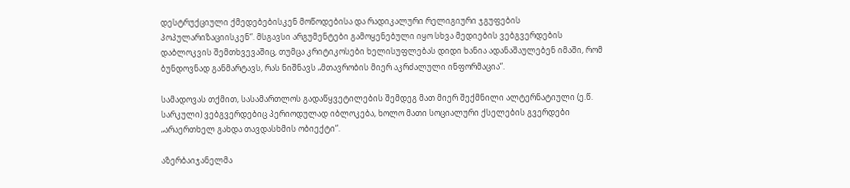დესტრუქციული ქმედებებისკენ მოწოდებისა და რადიკალური რელიგიური ჯგუფების პოპულარიზაციისკენ“. მსგავსი არგუმენტები გამოყენებული იყო სხვა მედიების ვებგვერდების დაბლოკვის შემთხვევაშიც, თუმცა კრიტიკოსები ხელისუფლებას დიდი ხანია ადანაშაულებენ იმაში, რომ ბუნდოვნად განმარტავს, რას ნიშნავს „მთავრობის მიერ აკრძალული ინფორმაცია“.

სამადოვას თქმით, სასამართლოს გადაწყვეტილების შემდეგ მათ მიერ შექმნილი ალტერნატიული (ე.წ. სარკული) ვებგვერდებიც პერიოდულად იბლოკება, ხოლო მათი სოციალური ქსელების გვერდები „არაერთხელ გახდა თავდასხმის ობიექტი“.

აზერბაიჯანელმა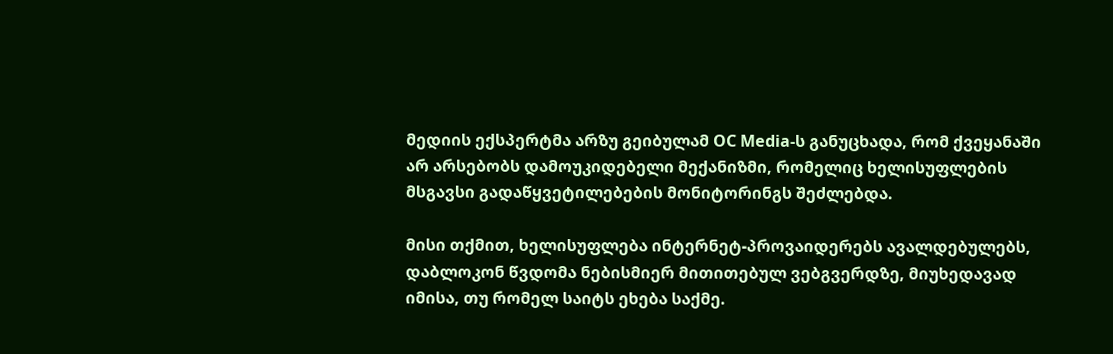მედიის ექსპერტმა არზუ გეიბულამ OC Media-ს განუცხადა, რომ ქვეყანაში არ არსებობს დამოუკიდებელი მექანიზმი, რომელიც ხელისუფლების მსგავსი გადაწყვეტილებების მონიტორინგს შეძლებდა.

მისი თქმით, ხელისუფლება ინტერნეტ-პროვაიდერებს ავალდებულებს, დაბლოკონ წვდომა ნებისმიერ მითითებულ ვებგვერდზე, მიუხედავად იმისა, თუ რომელ საიტს ეხება საქმე.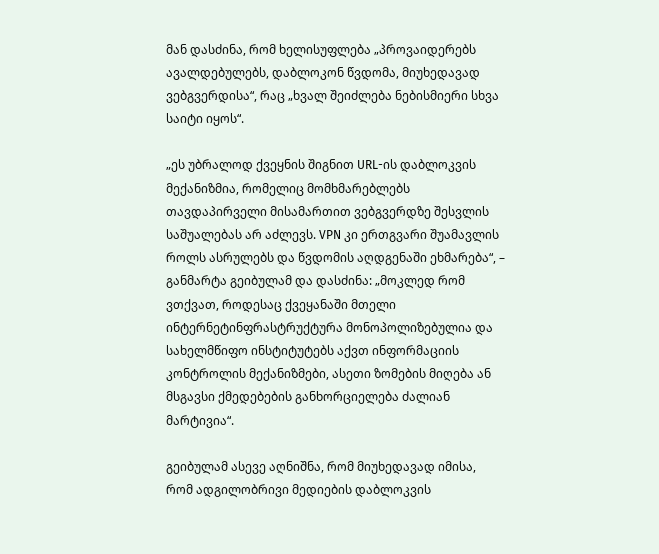მან დასძინა, რომ ხელისუფლება „პროვაიდერებს ავალდებულებს, დაბლოკონ წვდომა, მიუხედავად ვებგვერდისა“, რაც „ხვალ შეიძლება ნებისმიერი სხვა საიტი იყოს“.

„ეს უბრალოდ ქვეყნის შიგნით URL-ის დაბლოკვის მექანიზმია, რომელიც მომხმარებლებს თავდაპირველი მისამართით ვებგვერდზე შესვლის საშუალებას არ აძლევს. VPN კი ერთგვარი შუამავლის როლს ასრულებს და წვდომის აღდგენაში ეხმარება“, – განმარტა გეიბულამ და დასძინა: „მოკლედ რომ ვთქვათ, როდესაც ქვეყანაში მთელი ინტერნეტინფრასტრუქტურა მონოპოლიზებულია და სახელმწიფო ინსტიტუტებს აქვთ ინფორმაციის კონტროლის მექანიზმები, ასეთი ზომების მიღება ან მსგავსი ქმედებების განხორციელება ძალიან მარტივია“.

გეიბულამ ასევე აღნიშნა, რომ მიუხედავად იმისა, რომ ადგილობრივი მედიების დაბლოკვის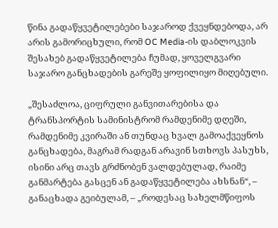წინა გადაწყვეტილებები საჯაროდ ქვეყნდებოდა, არ არის გამორიცხული, რომ OC Media-ის დაბლოკვის შესახებ გადაწყვეტილება ჩუმად, ყოველგვარი საჯარო განცხადების გარეშე ყოფილიყო მიღებული.

„შესაძლოა, ციფრული განვითარებისა და ტრანსპორტის სამინისტრომ რამდენიმე დღეში, რამდენიმე კვირაში ან თუნდაც ხვალ გამოაქვეყნოს განცხადება, მაგრამ რადგან არავინ სთხოვს პასუხს, ისინი არც თავს გრძნობენ ვალდებულად, რაიმე განმარტება გასცენ ან გადაწყვეტილება ახსნან“, – განაცხადა გეიბულამ, – „როდესაც სახელმწიფოს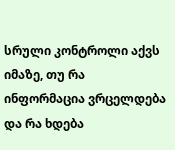სრული კონტროლი აქვს იმაზე, თუ რა ინფორმაცია ვრცელდება და რა ხდება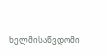ხელმისაწვდომი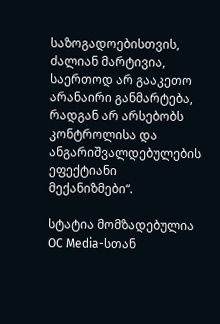საზოგადოებისთვის, ძალიან მარტივია, საერთოდ არ გააკეთო არანაირი განმარტება, რადგან არ არსებობს კონტროლისა და ანგარიშვალდებულების ეფექტიანი მექანიზმები“.

სტატია მომზადებულია OC Media-სთან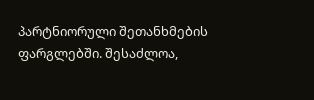პარტნიორული შეთანხმების ფარგლებში. შესაძლოა,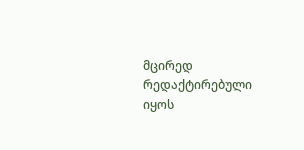მცირედ რედაქტირებული იყოს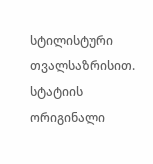სტილისტური თვალსაზრისით. სტატიის ორიგინალი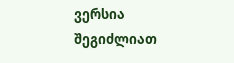ვერსია შეგიძლიათ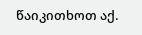წაიკითხოთ აქ.